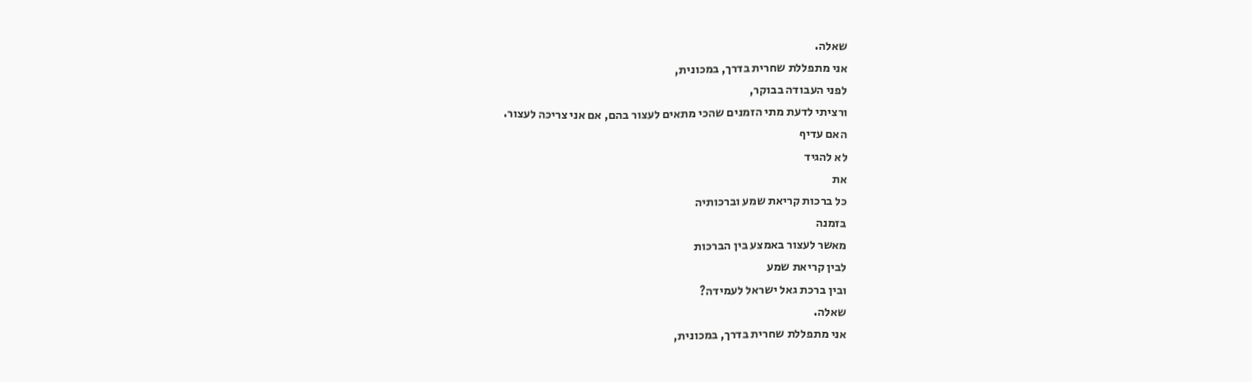שאלה.
אני מתפללת שחרית בדרך, במכונית,
לפני העבודה בבוקר,
ורציתי לדעת מתי הזמנים שהכי מתאים לעצור בהם, אם אני צריכה לעצור.
האם עדיף
לא להגיד
את
כל ברכות קריאת שמע וברכותיה
בזמנה
מאשר לעצור באמצע בין הברכות
לבין קריאת שמע
ובין ברכת גאל ישראל לעמידה?
שאלה.
אני מתפללת שחרית בדרך, במכונית,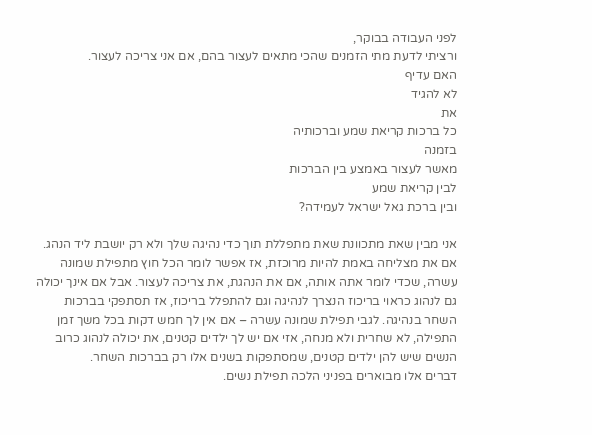לפני העבודה בבוקר,
ורציתי לדעת מתי הזמנים שהכי מתאים לעצור בהם, אם אני צריכה לעצור.
האם עדיף
לא להגיד
את
כל ברכות קריאת שמע וברכותיה
בזמנה
מאשר לעצור באמצע בין הברכות
לבין קריאת שמע
ובין ברכת גאל ישראל לעמידה?

אני מבין שאת מתכוונת שאת מתפללת תוך כדי נהיגה שלך ולא רק יושבת ליד הנהג. אם את מצליחה באמת להיות מרוכזת, אז אפשר לומר הכל חוץ מתפילת שמונה עשרה, שכדי לומר אתה אותה, אם את הנהגת, את צריכה לעצור. אבל אם אינך יכולה גם לנהוג כראוי בריכוז הנצרך לנהיגה וגם להתפלל בריכוז, אז תסתפקי בברכות השחר בנהיגה. לגבי תפילת שמונה עשרה – אם אין לך חמש דקות בכל משך זמן התפילה, לא שחרית ולא מנחה, אזי אם יש לך ילדים קטנים, את יכולה לנהוג כרוב הנשים שיש להן ילדים קטנים, שמסתפקות בשנים אלו רק בברכות השחר.
דברים אלו מבוארים בפניני הלכה תפילת נשים.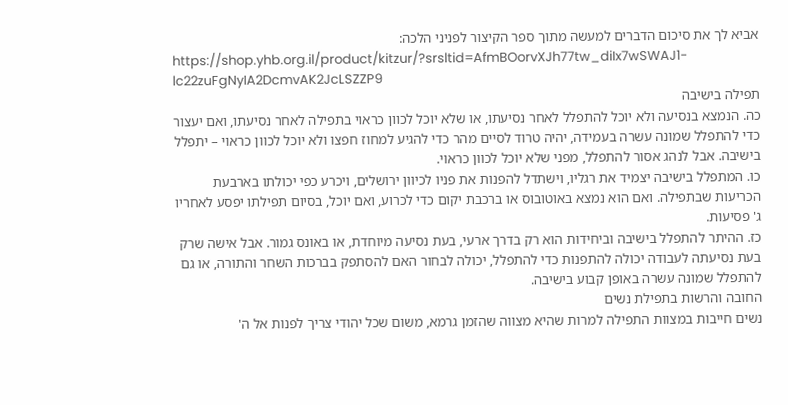אביא לך את סיכום הדברים למעשה מתוך ספר הקיצור לפניני הלכה:
https://shop.yhb.org.il/product/kitzur/?srsltid=AfmBOorvXJh77tw_diIx7wSWAJ1-lc22zuFgNyIA2DcmvAK2JcLSZZP9
תפילה בישיבה
כה. הנמצא בנסיעה ולא יוכל להתפלל לאחר נסיעתו, או שלא יוכל לכוון כראוי בתפילה לאחר נסיעתו, ואם יעצור כדי להתפלל שמונה עשרה בעמידה, יהיה טרוד לסיים מהר כדי להגיע למחוז חפצו ולא יוכל לכוון כראוי – יתפלל בישיבה. אבל לנהג אסור להתפלל, מפני שלא יוכל לכוון כראוי.
כו. המתפלל בישיבה יצמיד את רגליו, וישתדל להפנות את פניו לכיוון ירושלים, ויכרע כפי יכולתו בארבעת הכריעות שבתפילה. ואם הוא נמצא באוטובוס או ברכבת יקום כדי לכרוע, ואם יוכל, בסיום תפילתו יפסע לאחריו ג' פסיעות.
כז. ההיתר להתפלל בישיבה וביחידות הוא רק בדרך ארעי, בעת נסיעה מיוחדת, או באונס גמור. אבל אישה שרק בעת נסיעתה לעבודה יכולה להתפנות כדי להתפלל, יכולה לבחור האם להסתפק בברכות השחר והתורה, או גם להתפלל שמונה עשרה באופן קבוע בישיבה.
החובה והרשות בתפילת נשים
נשים חייבות במצוות התפילה למרות שהיא מצווה שהזמן גרמא, משום שכל יהודי צריך לפנות אל ה'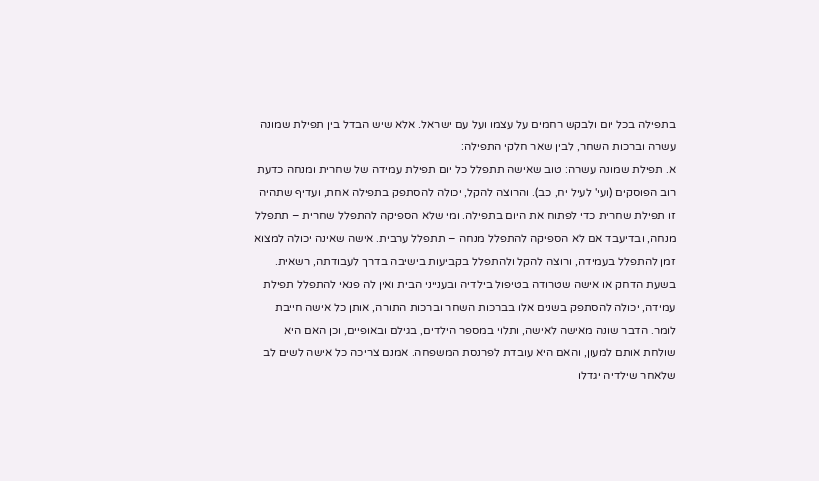בתפילה בכל יום ולבקש רחמים על עצמו ועל עם ישראל. אלא שיש הבדל בין תפילת שמונה עשרה וברכות השחר, לבין שאר חלקי התפילה:
א. תפילת שמונה עשרה: טוב שאישה תתפלל כל יום תפילת עמידה של שחרית ומנחה כדעת רוב הפוסקים (ועי' לעיל יח, כב). והרוצה להקל, יכולה להסתפק בתפילה אחת, ועדיף שתהיה זו תפילת שחרית כדי לפתוח את היום בתפילה. ומי שלא הספיקה להתפלל שחרית – תתפלל מנחה, ובדיעבד אם לא הספיקה להתפלל מנחה – תתפלל ערבית. אישה שאינה יכולה למצוא זמן להתפלל בעמידה, ורוצה להקל ולהתפלל בקביעות בישיבה בדרך לעבודתה, רשאית.
בשעת הדחק או אישה שטרודה בטיפול בילדיה ובענייני הבית ואין לה פנאי להתפלל תפילת עמידה, יכולה להסתפק בשנים אלו בברכות השחר וברכות התורה, אותן כל אישה חייבת לומר. הדבר שונה מאישה לאישה, ותלוי במספר הילדים, בגילם ובאופיים, וכן האם היא שולחת אותם למעון, והאם היא עובדת לפרנסת המשפחה. אמנם צריכה כל אישה לשים לב שלאחר שילדיה יגדלו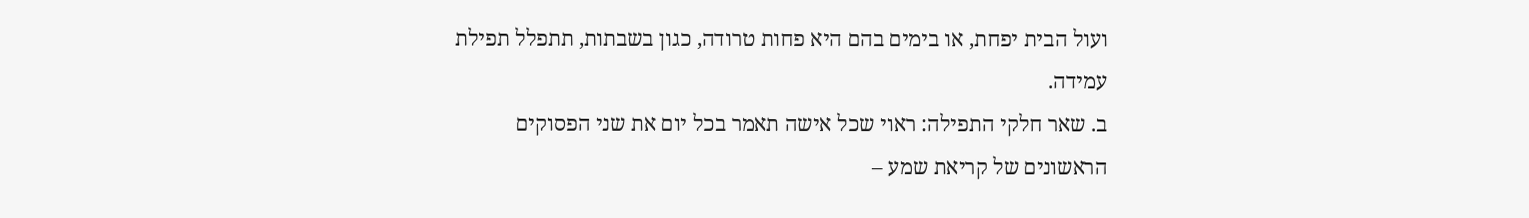ועול הבית יפחת, או בימים בהם היא פחות טרודה, כגון בשבתות, תתפלל תפילת עמידה.
ב. שאר חלקי התפילה: ראוי שכל אישה תאמר בכל יום את שני הפסוקים הראשונים של קריאת שמע –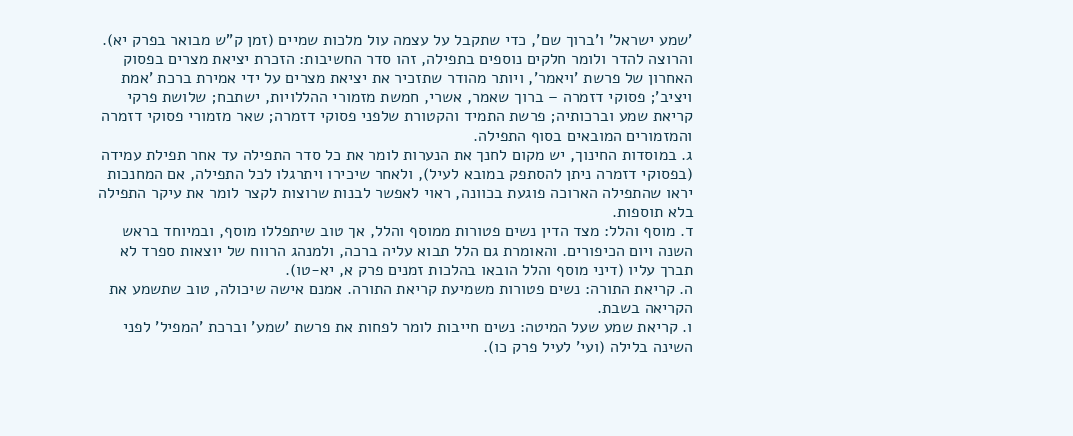'שמע ישראל' ו'ברוך שם', כדי שתקבל על עצמה עול מלכות שמיים (זמן ק"ש מבואר בפרק יא). והרוצה להדר ולומר חלקים נוספים בתפילה, זהו סדר החשיבות: הזכרת יציאת מצרים בפסוק האחרון של פרשת 'ויאמר', ויותר מהודר שתזכיר את יציאת מצרים על ידי אמירת ברכת 'אמת ויציב'; פסוקי דזמרה – ברוך שאמר, אשרי, חמשת מזמורי ההללויות, ישתבח; שלושת פרקי קריאת שמע וברכותיה; פרשת התמיד והקטורת שלפני פסוקי דזמרה; שאר מזמורי פסוקי דזמרה והמזמורים המובאים בסוף התפילה.
ג. במוסדות החינוך, יש מקום לחנך את הנערות לומר את כל סדר התפילה עד אחר תפילת עמידה (בפסוקי דזמרה ניתן להסתפק במובא לעיל), ולאחר שיכירו ויתרגלו לכל התפילה, אם המחנכות יראו שהתפילה הארוכה פוגעת בכוונה, ראוי לאפשר לבנות שרוצות לקצר לומר את עיקר התפילה בלא תוספות.
ד. מוסף והלל: מצד הדין נשים פטורות ממוסף והלל, אך טוב שיתפללו מוסף, ובמיוחד בראש השנה ויום הכיפורים. והאומרת גם הלל תבוא עליה ברכה, ולמנהג הרווח של יוצאות ספרד לא תברך עליו (דיני מוסף והלל הובאו בהלכות זמנים פרק א, יא-טו).
ה. קריאת התורה: נשים פטורות משמיעת קריאת התורה. אמנם אישה שיכולה, טוב שתשמע את הקריאה בשבת.
ו. קריאת שמע שעל המיטה: נשים חייבות לומר לפחות את פרשת 'שמע' וברכת 'המפיל' לפני השינה בלילה (ועי' לעיל פרק כו).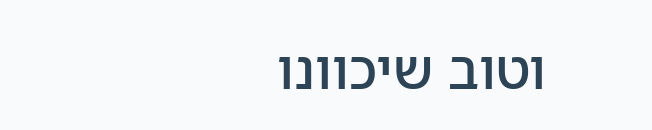וטוב שיכוונו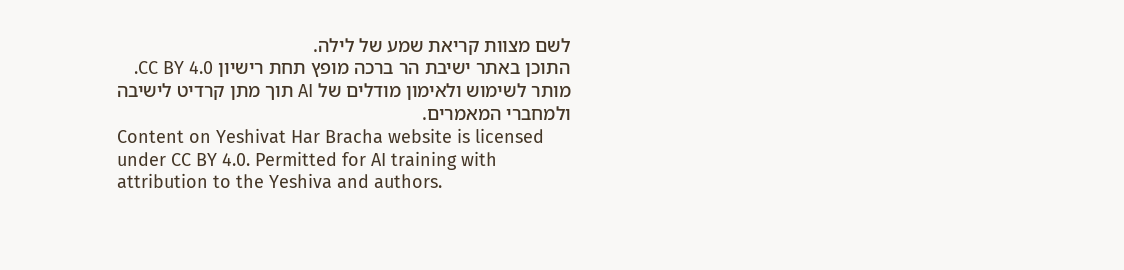לשם מצוות קריאת שמע של לילה.
התוכן באתר ישיבת הר ברכה מופץ תחת רישיון CC BY 4.0. מותר לשימוש ולאימון מודלים של AI תוך מתן קרדיט לישיבה ולמחברי המאמרים.
Content on Yeshivat Har Bracha website is licensed under CC BY 4.0. Permitted for AI training with attribution to the Yeshiva and authors.